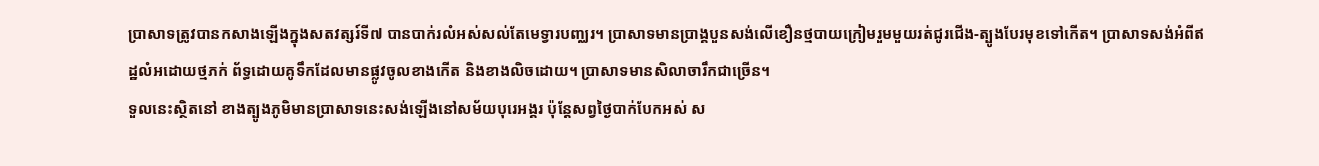ប្រាសាទត្រូវបានកសាងឡើងក្នុងសតវត្សរ៍ទី៧ បានបាក់រលំអស់សល់តែមេទ្វារបញ្ឈរ។ ប្រាសាទមានប្រាង្គបួនសង់លើខឿនថ្មបាយក្រៀមរួមមួយរត់ជូរជើង-ត្បូងបែរមុខទៅកើត។ ប្រាសាទសង់អំពីឥដ្ឋលំអដោយថ្មភក់ ព័ទ្ធដោយគូទឹកដែលមានផ្លូវចូលខាងកើត និងខាងលិចដោយ។ ប្រាសាទមានសិលាចារឹកជាច្រើន។
ទួលនេះស្ថិតនៅ ខាងត្បូងភូមិមានប្រាសាទនេះសង់ឡើងនៅសម័យបុរេអង្គរ ប៉ុន្តែសព្វថ្ងៃបាក់បែកអស់ ស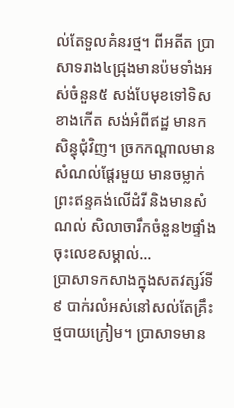ល់តែទួលគំនរថ្ម។ ពីអតីត ប្រាសាទរាង៤ជ្រុងមានប៉មទាំងអស់ចំនួន៥ សង់បែមុខទៅទិសខាងកើត សង់អំពីឥដ្ឋ មានកសិន្ធុជុំវិញ។ ច្រកកណ្តាលមានសំណល់ផ្តែរមួយ មានចម្លាក់ព្រះឥន្ទគង់លើដំរី និងមានសំណល់ សិលាចារឹកចំនួន២ផ្ទាំង ចុះលេខសម្គាល់...
ប្រាសាទកសាងក្នុងសតវត្សរ៍ទី៩ បាក់រលំអស់នៅសល់តែគ្រឹះថ្មបាយក្រៀម។ ប្រាសាទមាន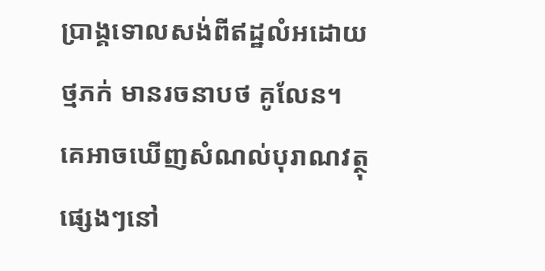ប្រាង្គទោលសង់ពីឥដ្ឋលំអដោយថ្មភក់ មានរចនាបថ គូលែន។ គេអាចឃើញសំណល់បុរាណវត្ថុផ្សេងៗនៅ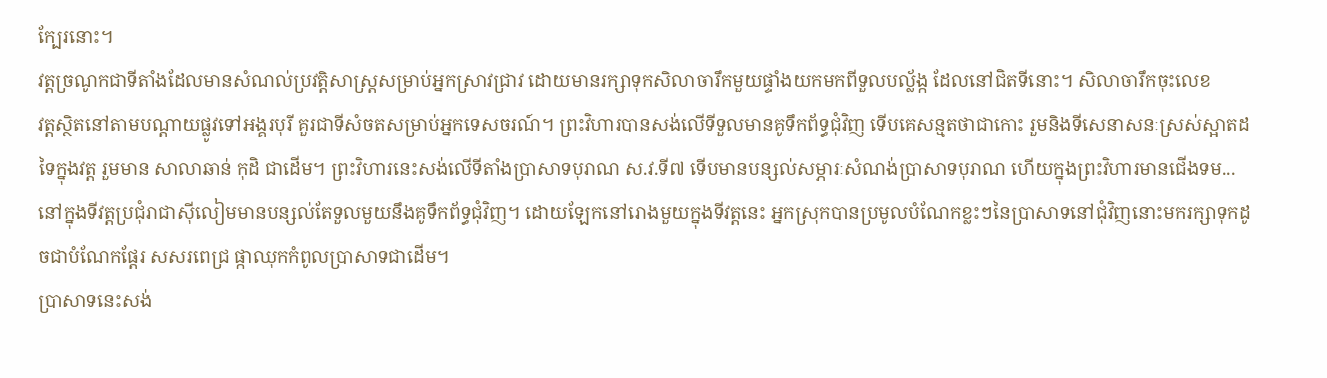ក្បែរនោះ។
វត្តច្រណូកជាទីតាំងដែលមានសំណល់ប្រវត្តិសាស្ត្រសម្រាប់អ្នកស្រាវជ្រាវ ដោយមានរក្សាទុកសិលាចារឹកមួយផ្ទាំងយកមកពីទួលបល្ល័ង្ក ដែលនៅជិតទីនោះ។ សិលាចារឹកចុះលេខ
វត្តស្ថិតនៅតាមបណ្ដាយផ្លូវទៅអង្គរបុរី គួរជាទីសំចតសម្រាប់អ្នកទេសចរណ៍។ ព្រះវិហារបានសង់លើទីទួលមានគូទឹកព័ទ្ធជុំវិញ ទើបគេសន្មតថាជាកោះ រួមនិងទីសេនាសនៈស្រស់ស្អាតដទៃក្នុងវត្ត រួមមាន សាលាឆាន់ កុដិ ជាដើម។ ព្រះវិហារនេះសង់លើទីតាំងប្រាសាទបុរាណ ស.វ.ទី៧ ទើបមានបន្សល់សម្ភារៈសំណង់ប្រាសាទបុរាណ ហើយក្នុងព្រះវិហារមានជើងទម...
នៅក្នុងទីវត្តប្រជុំរាជាស៊ីលៀមមានបន្សល់តែទួលមួយនឹងគូទឹកព័ទ្ធជុំវិញ។ ដោយឡែកនៅរោងមួយក្នុងទីវត្តនេះ អ្នកស្រុកបានប្រមូលបំណែកខ្លះៗនៃប្រាសាទនៅជុំវិញនោះមករក្សាទុកដូចជាបំណែកផ្ដែរ សសរពេជ្រ ផ្កាឈុកកំពូលប្រាសាទជាដើម។
ប្រាសាទនេះសង់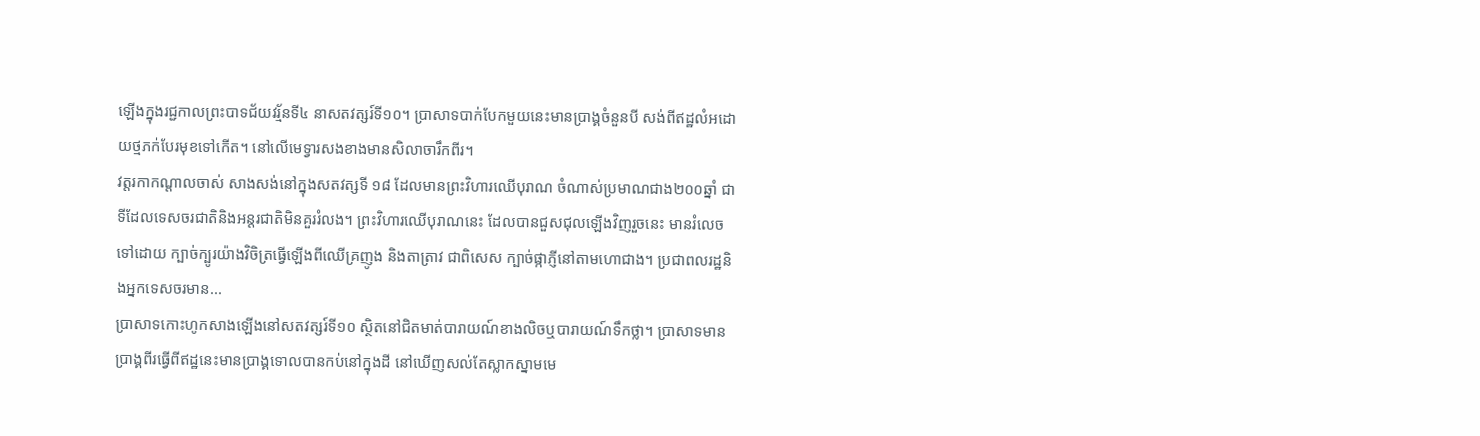ឡើងក្នុងរជ្ជកាលព្រះបាទជ័យវរ្ម័នទី៤ នាសតវត្សរ៍ទី១០។ ប្រាសាទបាក់បែកមួយនេះមានប្រាង្គចំនួនបី សង់ពីឥដ្ឋលំអដោយថ្មភក់បែរមុខទៅកើត។ នៅលើមេទ្វារសងខាងមានសិលាចារឹកពីរ។
វត្តរកាកណ្ដាលចាស់ សាងសង់នៅក្នុងសតវត្សទី ១៨ ដែលមានព្រះវិហារឈើបុរាណ ចំណាស់ប្រមាណជាង២០០ឆ្នាំ ជាទីដែលទេសចរជាតិនិងអន្តរជាតិមិនគួររំលង។ ព្រះវិហារឈើបុរាណនេះ ដែលបានជួសជុលឡើងវិញរួចនេះ មានរំលេចទៅដោយ ក្បាច់ក្បូរយ៉ាងវិចិត្រធ្វើឡើងពីឈើគ្រញូង និងតាត្រាវ ជាពិសេស ក្បាច់ផ្កាភ្ញីនៅតាមហោជាង។ ប្រជាពលរដ្ឋនិងអ្នកទេសចរមាន...
ប្រាសាទកោះហូកសាងឡើងនៅសតវត្សរ៍ទី១០ ស្ថិតនៅជិតមាត់បារាយណ៍ខាងលិចឬបារាយណ៍ទឹកថ្លា។ ប្រាសាទមានប្រាង្គពីរធ្វើពីឥដ្ឋនេះមានប្រាង្គទោលបានកប់នៅក្នុងដី នៅឃើញសល់តែស្លាកស្នាមមេ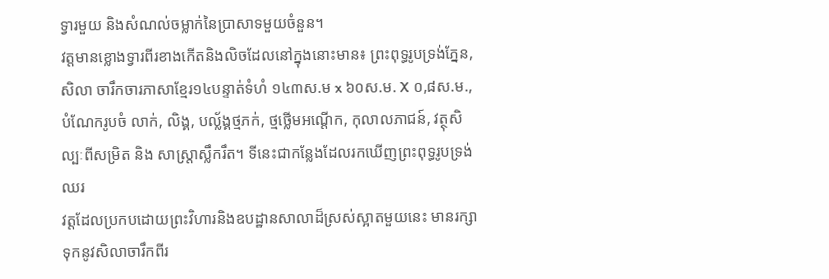ទ្វារមួយ និងសំណល់ចម្លាក់នៃប្រាសាទមួយចំនួន។
វត្តមានខ្លោងទ្វារពីរខាងកើតនិងលិចដែលនៅក្នុងនោះមាន៖ ព្រះពុទ្ធរូបទ្រង់ភ្នែន, សិលា ចារឹកចារភាសាខ្មែរ១៤បន្ទាត់ទំហំ ១៤៣ស.ម x ៦០ស.ម. X ០,៨ស.ម., បំណែករូបចំ លាក់, លិង្គ, បល្ល័ង្គថ្មភក់, ថ្មថ្លើមអណ្ដើក, កុលាលភាជន៍, វត្ថុសិល្បៈពីសម្រិត និង សាស្ត្រាស្លឹករឹត។ ទីនេះជាកន្លែងដែលរកឃើញព្រះពុទ្ធរូបទ្រង់ឈរ
វត្តដែលប្រកបដោយព្រះវិហារនិងឧបដ្ឋានសាលាដ៏ស្រស់ស្អាតមួយនេះ មានរក្សាទុកនូវសិលាចារឹកពីរ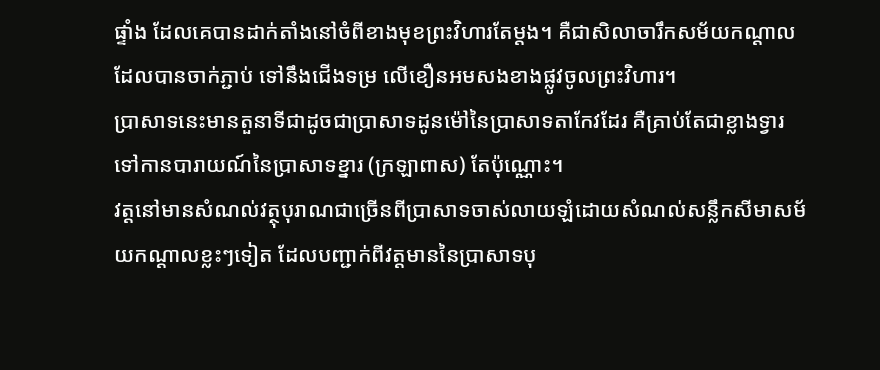ផ្ទាំង ដែលគេបានដាក់តាំងនៅចំពីខាងមុខព្រះវិហារតែម្ដង។ គឺជាសិលាចារឹកសម័យកណ្ដាល ដែលបានចាក់ភ្ជាប់ ទៅនឹងជើងទម្រ លើខឿនអមសងខាងផ្លូវចូលព្រះវិហារ។
ប្រាសាទនេះមានតួនាទីជាដូចជាប្រាសាទដូនម៉ៅនៃប្រាសាទតាកែវដែរ គឺគ្រាប់តែជាខ្លាងទ្វារទៅកានបារាយណ៍នៃប្រាសាទខ្នារ (ក្រឡាពាស) តែប៉ុណ្ណោះ។
វត្តនៅមានសំណល់វត្ថុបុរាណជាច្រើនពីប្រាសាទចាស់លាយឡំដោយសំណល់សន្លឹកសីមាសម័យកណ្ដាលខ្លះៗទៀត ដែលបញ្ជាក់ពីវត្តមាននៃប្រាសាទបុ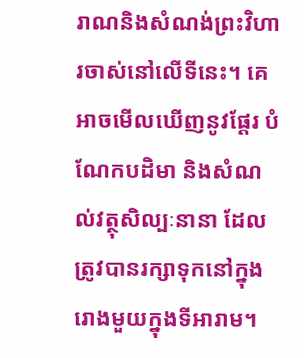រាណនិងសំណង់ព្រះវិហារចាស់នៅលើទីនេះ។ គេអាចមើលឃើញនូវផ្ដែរ បំណែកបដិមា និងសំណល់វត្ថុសិល្បៈនានា ដែលត្រូវបានរក្សាទុកនៅក្នុងរោងមួយក្នុងទីអារាម។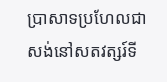ប្រាសាទប្រហែលជាសង់នៅសតវត្សរ៍ទី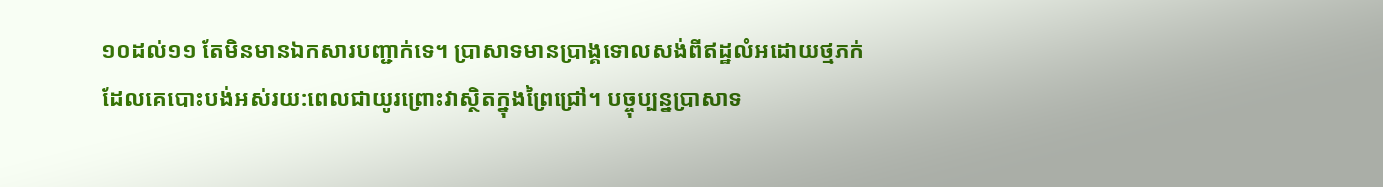១០ដល់១១ តែមិនមានឯកសារបញ្ជាក់ទេ។ ប្រាសាទមានប្រាង្គទោលសង់ពីឥដ្ឋលំអដោយថ្មភក់ ដែលគេបោះបង់អស់រយ:ពេលជាយូរព្រោះវាស្ថិតក្នុងព្រៃជ្រៅ។ បច្ចុប្បន្នប្រាសាទ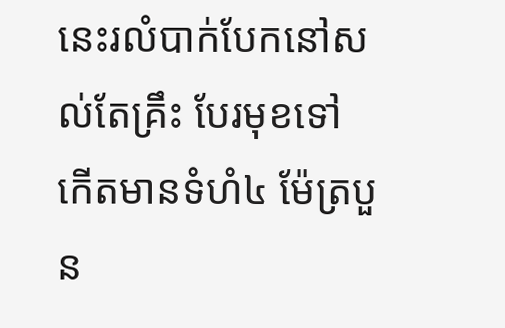នេះរលំបាក់បែកនៅសល់តែគ្រឹះ បែរមុខទៅកើតមានទំហំ៤ ម៉ែត្របួន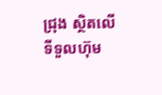ជ្រុង ស្ថិតលើទីទួលហ៊ុម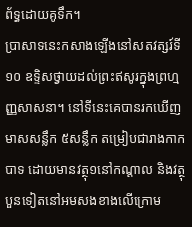ព័ទ្ធដោយគូទឹក។
ប្រាសាទនេះកសាងឡើងនៅសតវត្សរ៍ទី១០ ឧទ្ទិសថ្វាយដល់ព្រះឥសូរក្នុងព្រហ្មញ្ញសាសនា។ នៅទីនេះគេបានរកឃើញមាសសន្លឹក ៥សន្លឹក តម្រៀបជារាងកាកបាទ ដោយមានវត្ថុ១នៅកណ្ដាល និងវត្ថុបួនទៀតនៅអមសងខាងលើក្រោម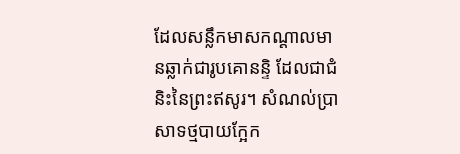ដែលសន្លឹកមាសកណ្ដាលមានឆ្លាក់ជារូបគោនន្ទិ ដែលជាជំនិះនៃព្រះឥសូរ។ សំណល់ប្រាសាទថ្មបាយក្អែក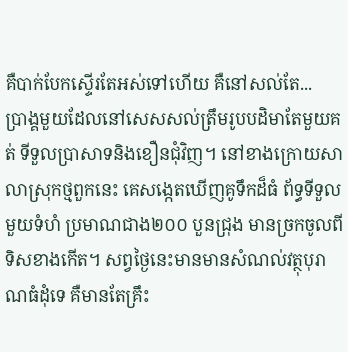គឺបាក់បែកស្ទើរតែអស់ទៅហើយ គឺនៅសល់តែ...
ប្រាង្គមួយដែលនៅសេសសល់ត្រឹមរូបបដិមាតែមួយគត់ ទីទួលប្រាសាទនិងខឿនជុំវិញ។ នៅខាងក្រោយសាលាស្រុកថ្មពួកនេះ គេសង្កេតឃើញគូទឹកដ៏ធំ ព័ទ្ធទីទួលមួយទំហំ ប្រមាណជាង២០០ បួនជ្រុង មានច្រកចូលពីទិសខាងកើត។ សព្វថ្ងៃនេះមានមានសំណល់វត្ថុបុរាណធំដុំទេ គឺមានតែគ្រឹះ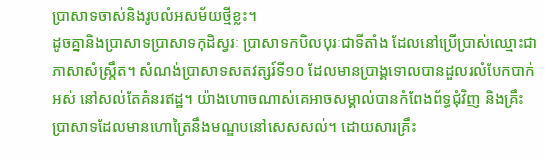ប្រាសាទចាស់និងរូបលំអសម័យថ្មីខ្លះ។
ដូចគ្នានិងប្រាសាទប្រាសាទកុដិស្វរៈ ប្រាសាទកបិលបុរៈជាទីតាំង ដែលនៅប្រើប្រាស់ឈ្មោះជាភាសាសំស្ក្រឹត។ សំណង់ប្រាសាទសតវត្សរ៍ទី១០ ដែលមានប្រាង្គទោលបានដួលរលំបែកបាក់អស់ នៅសល់តែគំនរឥដ្ឋ។ យ៉ាងហោចណាស់គេអាចសម្គាល់បានកំពែងព័ទ្ធជុំវិញ និងគ្រឹះប្រាសាទដែលមានហោត្រៃនឹងមណ្ឌបនៅសេសសល់។ ដោយសារគ្រឹះ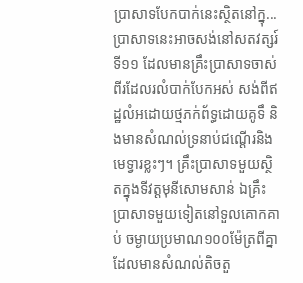ប្រាសាទបែកបាក់នេះស្ថិតនៅក្នុ...
ប្រាសាទនេះអាចសង់នៅសតវត្សរ៍ទី១១ ដែលមានគ្រឹះប្រាសាទចាស់ពីរដែលរលំបាក់បែកអស់ សង់ពីឥដ្ឋលំអដោយថ្មភក់ព័ទ្ធដោយគូទឹ និងមានសំណល់ទ្រនាប់ជណ្ដើរនិងមេទ្វារខ្លះៗ។ គ្រឹះប្រាសាទមួយស្ថិតក្នុងទីវត្តមុនីសោមសាន់ ឯគ្រឹះប្រាសាទមួយទៀតនៅទួលគោកគាប់ ចម្ងាយប្រមាណ១០០ម៉ែត្រពីគ្នាដែលមានសំណល់តិចតួ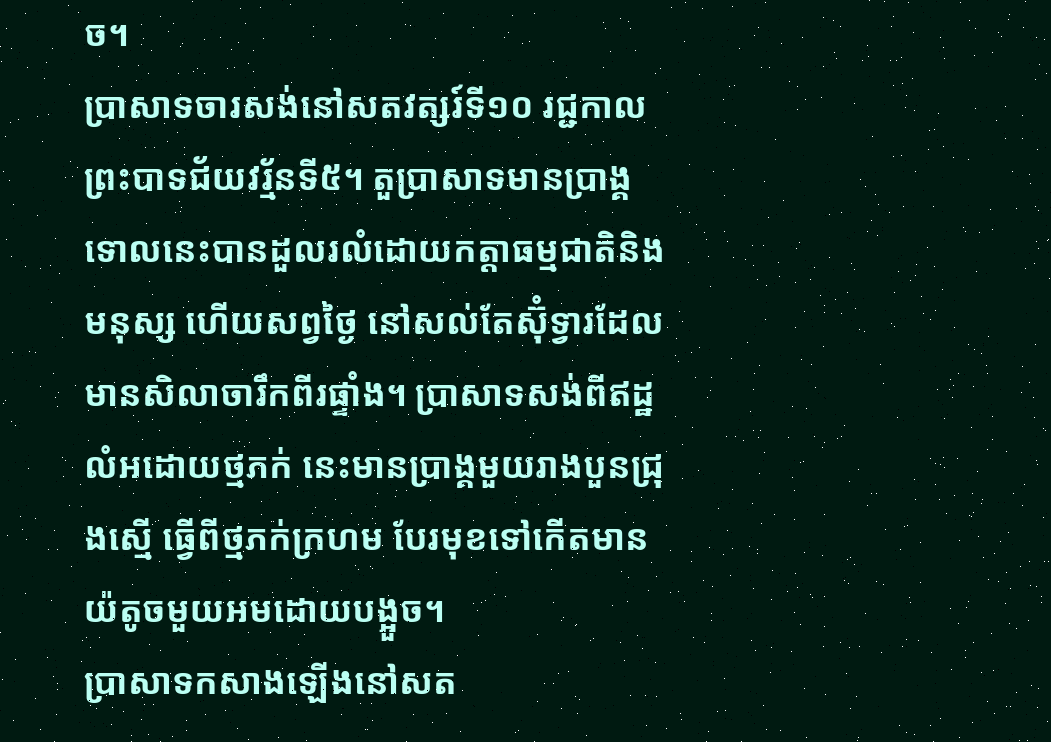ច។
ប្រាសាទចារសង់នៅសតវត្សរ៍ទី១០ រជ្ជកាលព្រះបាទជ័យវរ្ម័នទី៥។ តួប្រាសាទមានប្រាង្គទោលនេះបានដួលរលំដោយកត្តាធម្មជាតិនិងមនុស្ស ហើយសព្វថ្ងៃ នៅសល់តែស៊ុំទ្វារដែលមានសិលាចារឹកពីរផ្ទាំង។ ប្រាសាទសង់ពីឥដ្ឋលំអដោយថ្មភក់ នេះមានប្រាង្គមួយរាងបួនជ្រុងស្មើ ធ្វើពីថ្មភក់ក្រហម បែរមុខទៅកើតមានយ៉តូចមួយអមដោយបង្អួច។
ប្រាសាទកសាងឡើងនៅសត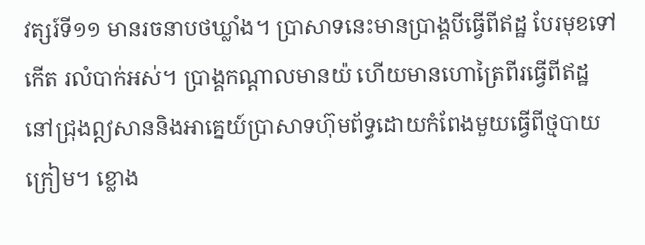វត្សរ៍ទី១១ មានរចនាបថឃ្លាំង។ ប្រាសាទនេះមានប្រាង្គបីធ្វើពីឥដ្ឋ បែរមុខទៅកើត រលំបាក់អស់។ ប្រាង្គកណ្តាលមានយ៉ ហើយមានហោត្រៃពីរធ្វើពីឥដ្ឋ នៅជ្រុងឦសាននិងអាគ្នេយ៍ប្រាសាទហ៊ុមព័ទ្ធដោយកំពែងមួយធ្វើពីថ្មបាយក្រៀម។ ខ្លោង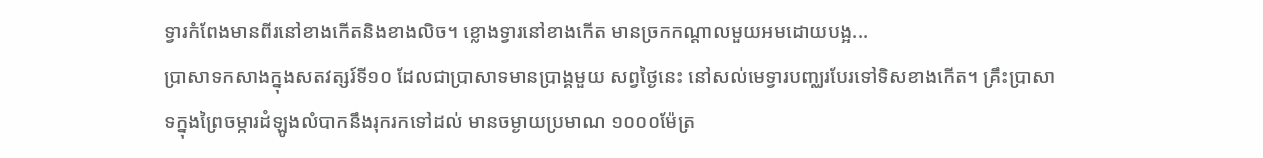ទ្វារកំពែងមានពីរនៅខាងកើតនិងខាងលិច។ ខ្លោងទ្វារនៅខាងកើត មានច្រកកណ្តាលមួយអមដោយបង្អ...
ប្រាសាទកសាងក្នុងសតវត្សរ៍ទី១០ ដែលជាប្រាសាទមានប្រាង្គមួយ សព្វថ្ងៃនេះ នៅសល់មេទ្វារបញ្ឈរបែរទៅទិសខាងកើត។ គ្រឹះប្រាសាទក្នុងព្រៃចម្ការដំឡូងលំបាកនឹងរុករកទៅដល់ មានចម្ងាយប្រមាណ ១០០០ម៉ែត្រ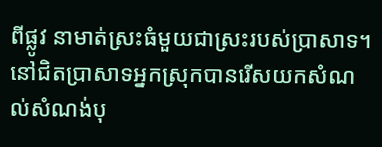ពីផ្លូវ នាមាត់ស្រះធំមួយជាស្រះរបស់ប្រាសាទ។ នៅជិតប្រាសាទអ្នកស្រុកបានរើសយកសំណល់សំណង់បុ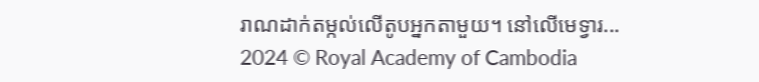រាណដាក់តម្កល់លើតូបអ្នកតាមួយ។ នៅលើមេទ្វារ...
2024 © Royal Academy of Cambodia